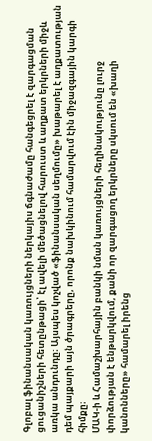Գլոբալ ֆինանսական կառույցների ներկայիս ճգնաժամը հանգեցրել է զարգացման ցուցանիշների հետընթացի՝ էլ ավելի մեծացնելով հարուստ և աղքատ երկրների միջև առկա անդունդը։ Այսպես կոչված «ֆինանսական սեղմումը» խաթարել է աղքատության դեմ պայքարի այն ծրագրերը, որոնք նախկինում համարվում էին միջազգային կարգի հիմքը։
ՄԱԿ-ի և Համաշխարհային բանկի նման կառույցների հեղինակությունը լուրջ փորձության է ենթարկվում, քանի որ զարգացող երկրները սկսում են «խաղի կանոնները» համարել իրենց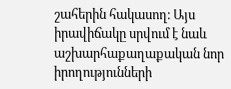շահերին հակասող։ Այս իրավիճակը սրվում է նաև աշխարհաքաղաքական նոր իրողությունների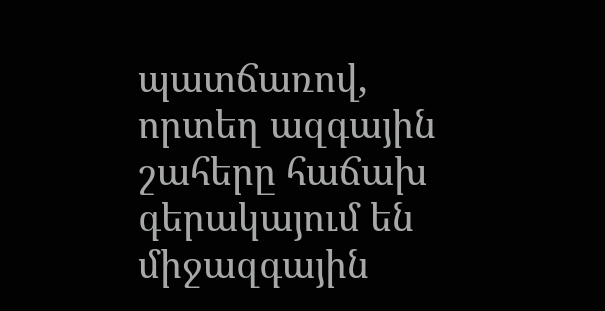պատճառով, որտեղ ազգային շահերը հաճախ գերակայում են միջազգային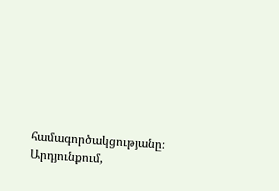համագործակցությանը։ Արդյունքում,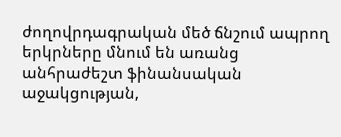ժողովրդագրական մեծ ճնշում ապրող երկրները մնում են առանց անհրաժեշտ ֆինանսական աջակցության,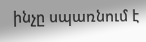ինչը սպառնում է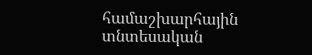համաշխարհային տնտեսական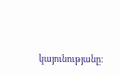կայունությանը։